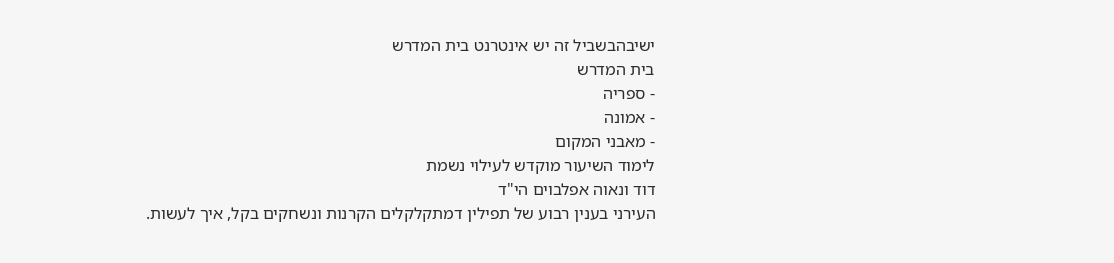ישיבהבשביל זה יש אינטרנט בית המדרש
בית המדרש
- ספריה
- אמונה
- מאבני המקום
לימוד השיעור מוקדש לעילוי נשמת
דוד ונאוה אפלבוים הי"ד
העירני בענין רבוע של תפילין דמתקלקלים הקרנות ונשחקים בקל, איך לעשות.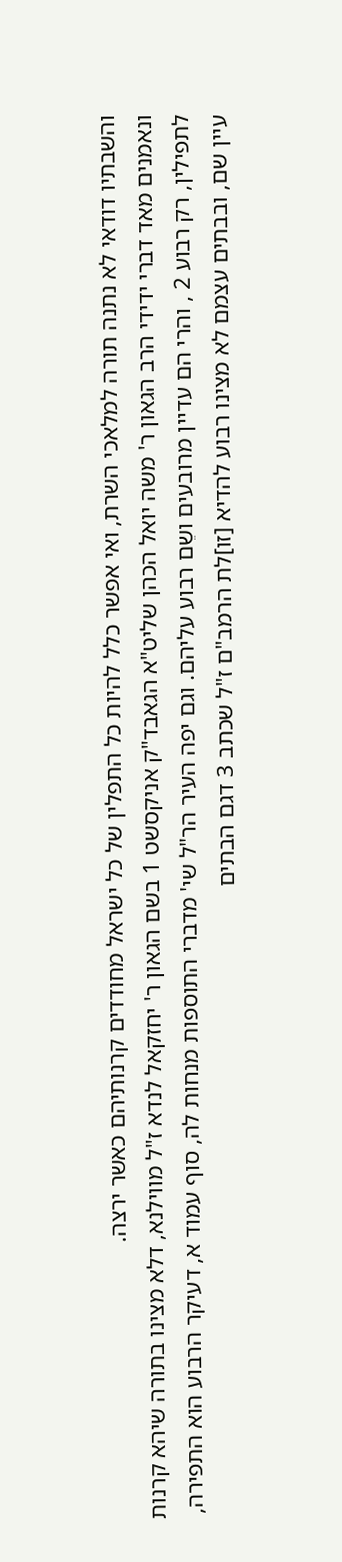והשבתיו דודאי לא נתנה תורה למלאכי השרת, ואי אפשר כלל להיות כל התפלין של כל ישראל מחודדים קרנותיהם כאשר ירצה.
ונאמנים מאד דברי ידידי הרב הגאון ר' משה יואל הכהן שליט"א הגאבד"ק אניקסשט 1 בשם הגאון ר' יחזקאל לנדא ז"ל מווילנא, דלא מצינו בתורה שיהא קרנות לתפילין, רק רבוע 2 , והרי הם עדיין מרובעים ושֵם רבוע עליהם. וגם יפה העיר הר"ל שי' מדברי התוספות מנחות לה, סוף עמוד א, דעיקר הרבוע הוא התפירה, עיין שם, ובבתים עצמם לא מצינו רבוע להדיא [זו]לת הרמב"ם ז"ל שכתב 3 דגם הבתים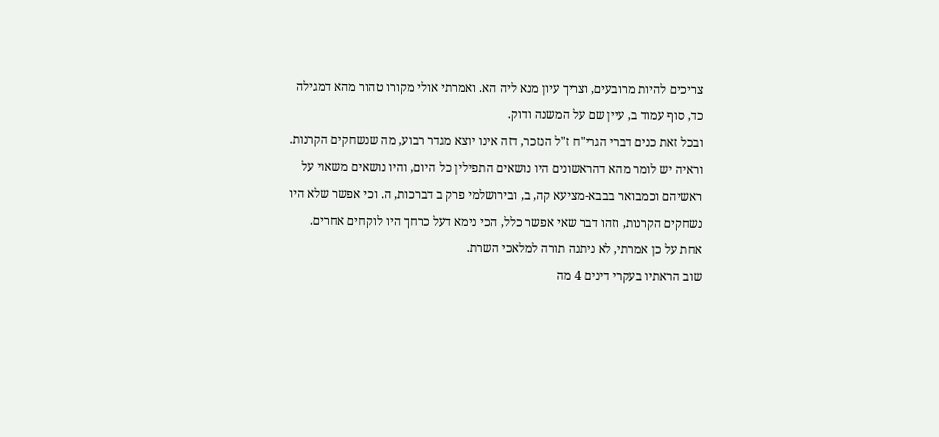צריכים להיות מרובעים, וצריך עיון מנא ליה הא. ואמרתי אולי מקורו טהור מהא דמגילה כד, סוף עמוד ב, עיין שם על המשנה ודוק.
ובכל זאת כנים דברי הגרי"ח ז"ל הנזכר, דזה אינו יוצא מגדר רבוע, מה שנשחקים הקרנות. וראיה יש לומר מהא דהראשונים היו נושאים התפילין כל היום, והיו נושאים משאוי על ראשיהם וכמבואר בבבא-מציעא קה, ב, ובירושלמי פרק ב דברכות, ה. וכי אפשר שלא היו נשחקים הקרנות, וזהו דבר שאי אפשר כלל, הכי נימא דעל כרחך היו לוקחים אחרים. אחת על כן אמרתי, לא ניתנה תורה למלאכי השרת.
שוב הראתיו בעקרי דינים 4 מה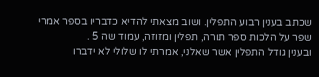שכתב בענין רבוע התפלין. ושוב מצאתי להדיא כדבריו בספר אמרי שפר על הלכות ספר תורה, תפלין ומזוזה, עמוד שה 5 .
ובענין גודל התפלין אשר שאלני, אמרתי לו שלולי לא ידברו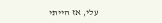עלי, אז הייתי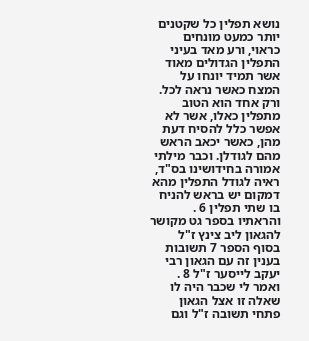נושא תפלין כל שקטנים יותר כמעט מונחים כראוי, ורע מאד בעיני התפלין הגדולים מאוד אשר תמיד יונחו על המצח כאשר נראה לכל. ורק אחד הוא הטוב מתפלין כאלו, אשר לא אפשר כלל להסיח דעת מהן, כאשר יכאב הראש מהם לגודלן. וכבר מילתי אמורה בחידושינו בס"ד, ראיה לגודל התפלין מהא דמקום יש בראש להניח בו שתי תפלין 6 .
והראתיו בספר גט מקושר להגאון ליב צינץ ז"ל בסוף הספר 7 תשובות בענין זה עם הגאון רבי יעקב לייסער ז"ל 8 . ואמר לי שכבר היה לו שאלה זו אצל הגאון פתחי תשובה ז"ל וגם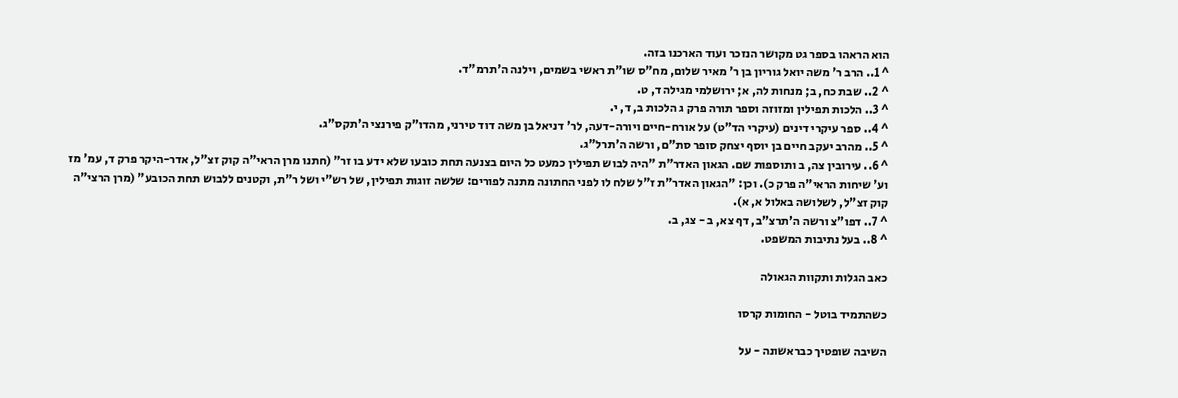הוא הראהו בספר גט מקושר הנזכר ועוד הארכנו בזה.
^ 1.. הרב ר' משה יואל גוריון בן ר' מאיר שלום, מח"ס שו"ת ראשי בשמים, וילנה ה'תרמ"ד.
^ 2.. שבת כח, ב; מנחות לה, א; ירושלמי מגילה ד, ט.
^ 3.. הלכות תפילין ומזוזה וספר תורה פרק ג הלכות ב, ד, י.
^ 4.. ספר עיקרי דינים (עיקרי הד"ט) על אורח-חיים ויורה-דעה, לר' דניאל בן משה דוד טירני, מהדו"ק פירנצי ה'תקס"ג.
^ 5.. מהרב יעקב חיים בן יוסף יצחק סופר סת"ם, ורשה ה'תרל"ג.
^ 6.. עירובין צה, ב ותוספות שם. הגאון האדר"ת "היה לבוש תפילין כמעט כל היום בצנעה תחת כובעו שלא ידע בו זר" (חתנו מרן הראי"ה קוק זצ"ל, אדר-היקר פרק ד, עמ' מז וע' שיחות הראי"ה פרק כ). וכן: "הגאון האדר"ת ז"ל שלח לו לפני החתונה מתנה לפורים: שלשה זוגות תפילין, של רש"י ושל ר"ת, וקטנים ללבוש תחת הכובע" (מרן הרצי"ה קוק זצ"ל, לשלושה באלול א, א).
^ 7.. דפו"צ ורשה ה'תרצ"ב, דף צא, ב - צג, ב.
^ 8.. בעל נתיבות המשפט.

כאב הגלות ותקוות הגאולה

כשהתמיד בוטל - החומות קרסו

השיבה שופטיך כבראשונה - על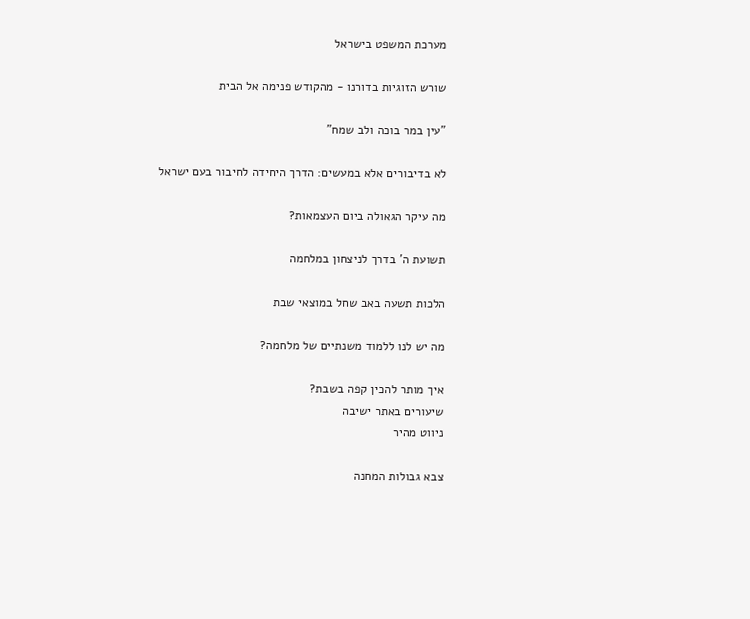מערכת המשפט בישראל

שורש הזוגיות בדורנו - מהקודש פנימה אל הבית

"עין במר בוכה ולב שמח"

לא בדיבורים אלא במעשים: הדרך היחידה לחיבור בעם ישראל

מה עיקר הגאולה ביום העצמאות?

תשועת ה' בדרך לניצחון במלחמה

הלכות תשעה באב שחל במוצאי שבת

מה יש לנו ללמוד משנתיים של מלחמה?

איך מותר להכין קפה בשבת?
שיעורים באתר ישיבה
ניווט מהיר

צבא גבולות המחנה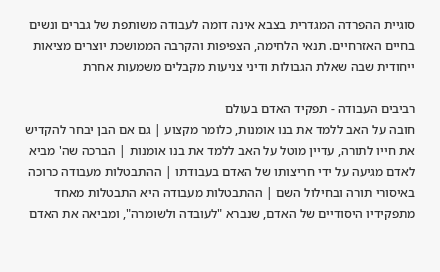סוגיית ההפרדה המגדרית בצבא אינה דומה לעבודה משותפת של גברים ונשים בחיים האזרחיים. תנאי הלחימה, הצפיפות והקרבה הממושכת יוצרים מציאות ייחודית שבה שאלת הגבולות ודיני צניעות מקבלים משמעות אחרת

רביבים העבודה - תפקיד האדם בעולם
חובה על האב ללמד את בנו אומנות, כלומר מקצוע | גם אם הבן יבחר להקדיש את חייו לתורה, עדיין מוטל על האב ללמד את בנו אומנות | הברכה שה' מביא לאדם מגיעה על ידי חריצותו של האדם בעבודתו | ההתבטלות מעבודה כרוכה באיסורי תורה ובחילול השם | ההתבטלות מעבודה היא התבטלות מאחד מתפקידיו היסודיים של האדם, שנברא "לעובדה ולשומרה", ומביאה את האדם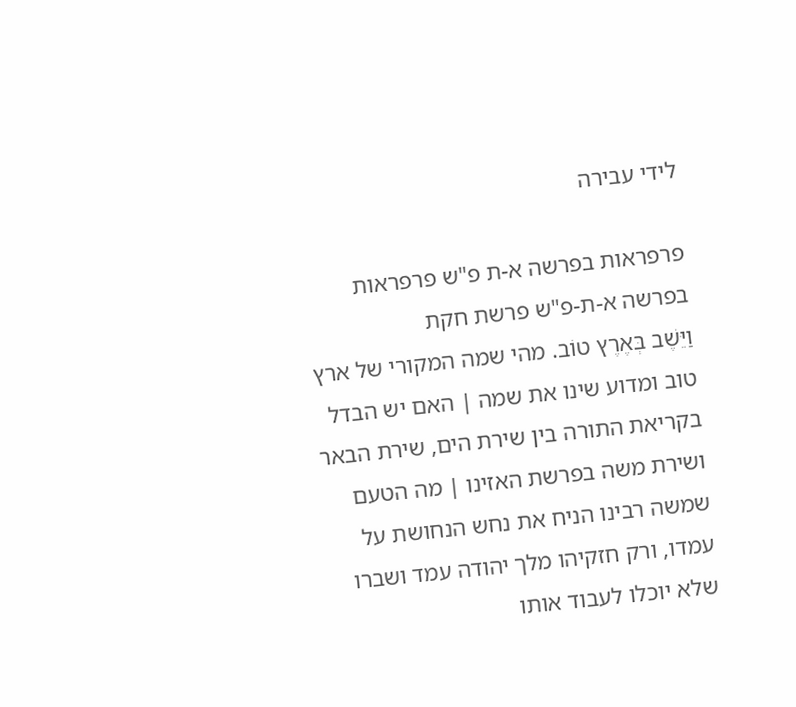לידי עבירה

פרפראות בפרשה א-ת פ"ש פרפראות בפרשה א-ת-פ"ש פרשת חקת
וַיֵּשֶׁב בְּאֶרֶץ טוֹב. מהי שמה המקורי של ארץ טוב ומדוע שינו את שמה | האם יש הבדל בקריאת התורה בין שירת הים, שירת הבאר ושירת משה בפרשת האזינו | מה הטעם שמשה רבינו הניח את נחש הנחושת על עמדו, ורק חזקיהו מלך יהודה עמד ושברו שלא יוכלו לעבוד אותו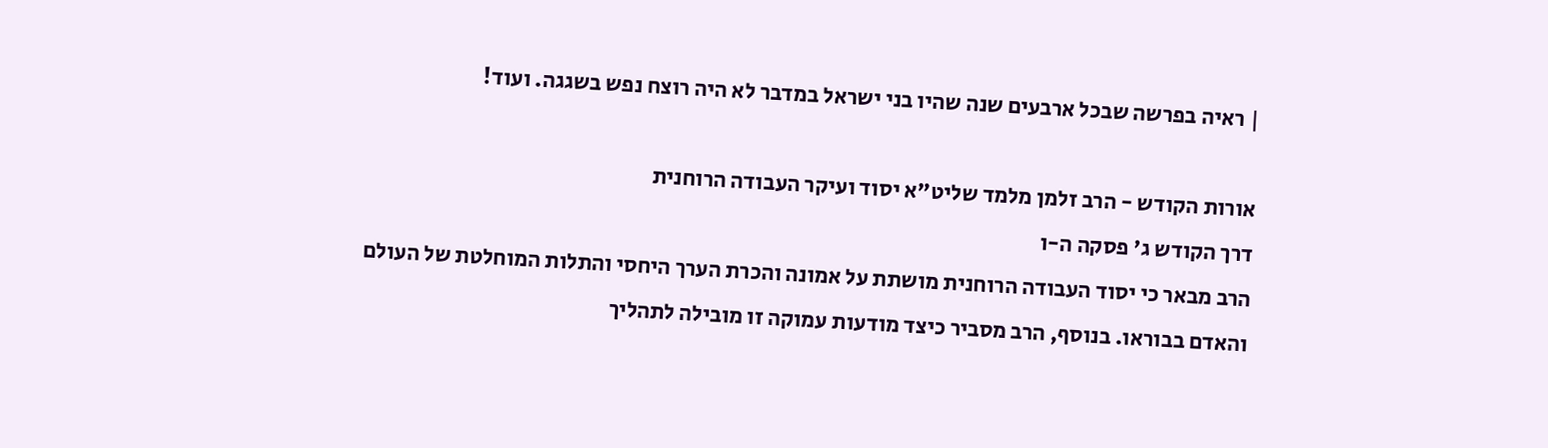| ראיה בפרשה שבכל ארבעים שנה שהיו בני ישראל במדבר לא היה רוצח נפש בשגגה. ועוד!

אורות הקודש - הרב זלמן מלמד שליט"א יסוד ועיקר העבודה הרוחנית
דרך הקודש ג' פסקה ה-ו
הרב מבאר כי יסוד העבודה הרוחנית מושתת על אמונה והכרת הערך היחסי והתלות המוחלטת של העולם והאדם בבוראו. בנוסף, הרב מסביר כיצד מודעות עמוקה זו מובילה לתהליך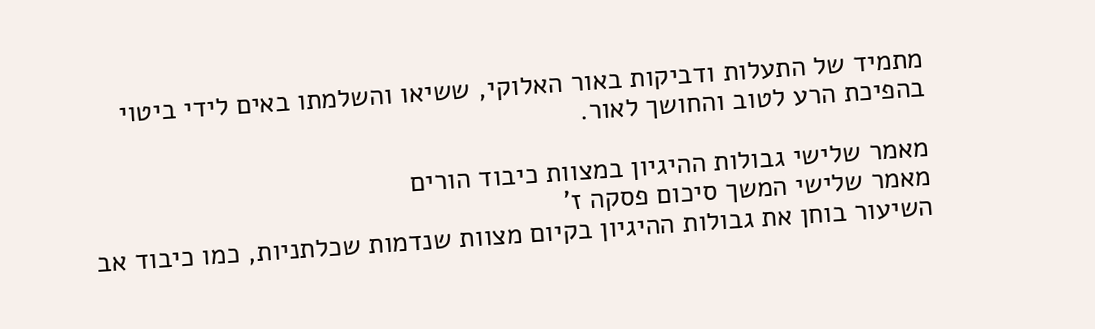מתמיד של התעלות ודביקות באור האלוקי, ששיאו והשלמתו באים לידי ביטוי בהפיכת הרע לטוב והחושך לאור.

מאמר שלישי גבולות ההיגיון במצוות כיבוד הורים
מאמר שלישי המשך סיכום פסקה ז'
השיעור בוחן את גבולות ההיגיון בקיום מצוות שנדמות שכלתניות, כמו כיבוד אב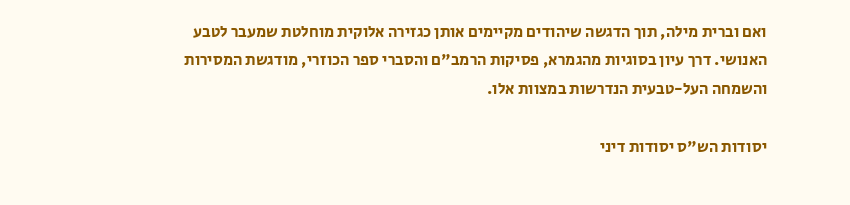ואם וברית מילה, תוך הדגשה שיהודים מקיימים אותן כגזירה אלוקית מוחלטת שמעבר לטבע האנושי. דרך עיון בסוגיות מהגמרא, פסיקות הרמב"ם והסברי ספר הכוזרי, מודגשת המסירות והשמחה העל-טבעית הנדרשות במצוות אלו.

יסודות הש"ס יסודות דיני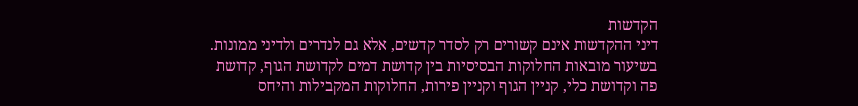הקדשות
דיני ההקדשות אינם קשורים רק לסדר קדשים, אלא גם לנדרים ולדיני ממונות. בשיעור מובאות החלוקות הבסיסיות בין קדושת דמים לקדושת הגוף, קדושת פה וקדושת כלי, קניין הגוף וקניין פירות, החלוקות המקבילות והיחס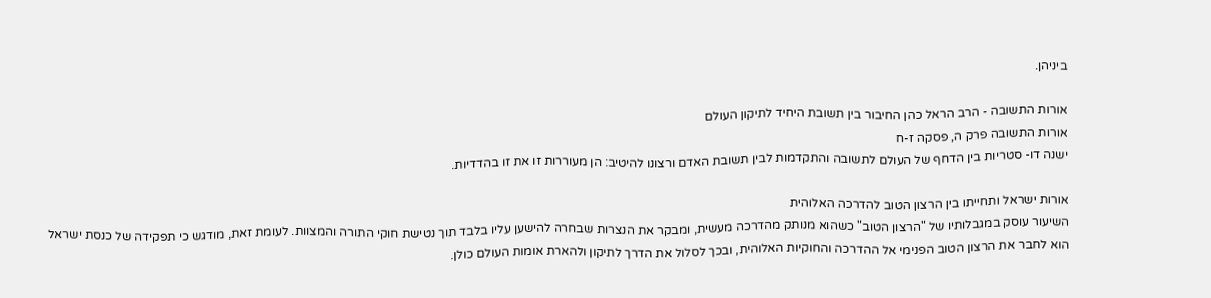ביניהן.

אורות התשובה - הרב הראל כהן החיבור בין תשובת היחיד לתיקון העולם
אורות התשובה פרק ה, פסקה ז-ח
ישנה דו- סטריות בין הדחף של העולם לתשובה והתקדמות לבין תשובת האדם ורצונו להיטיב: הן מעוררות זו את זו בהדדיות.

אורות ישראל ותחייתו בין הרצון הטוב להדרכה האלוהית
השיעור עוסק במגבלותיו של "הרצון הטוב" כשהוא מנותק מהדרכה מעשית, ומבקר את הנצרות שבחרה להישען עליו בלבד תוך נטישת חוקי התורה והמצוות. לעומת זאת, מודגש כי תפקידה של כנסת ישראל הוא לחבר את הרצון הטוב הפנימי אל ההדרכה והחוקיות האלוהית, ובכך לסלול את הדרך לתיקון ולהארת אומות העולם כולן.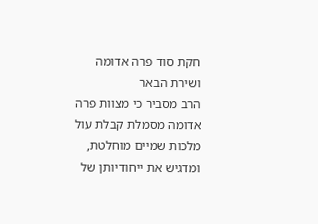חקת סוד פרה אדומה ושירת הבאר
הרב מסביר כי מצוות פרה אדומה מסמלת קבלת עול מלכות שמיים מוחלטת, ומדגיש את ייחודיותן של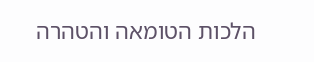הלכות הטומאה והטהרה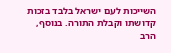השייכות לעם ישראל בלבד בזכות קדושתו וקבלת התורה. בנוסף, הרב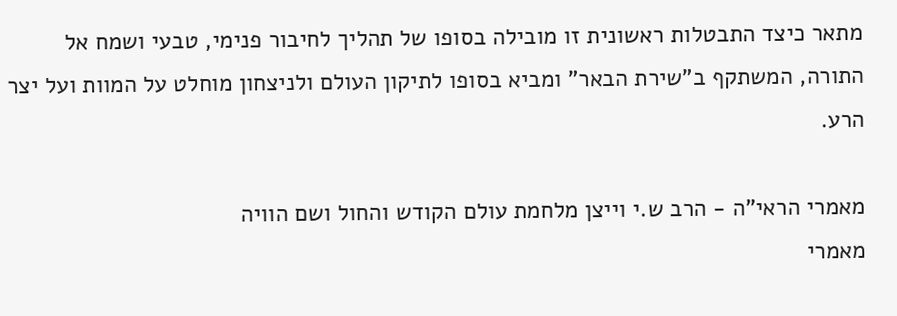מתאר כיצד התבטלות ראשונית זו מובילה בסופו של תהליך לחיבור פנימי, טבעי ושמח אל התורה, המשתקף ב"שירת הבאר" ומביא בסופו לתיקון העולם ולניצחון מוחלט על המוות ועל יצר הרע.

מאמרי הראי"ה - הרב ש.י וייצן מלחמת עולם הקודש והחול ושם הוויה
מאמרי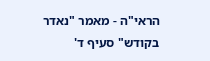הראי"ה - מאמר "נאדר בקודש" סעיף ד'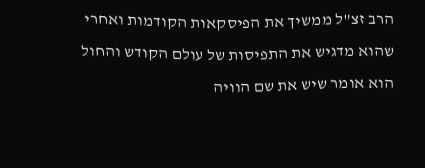הרב זצ"ל ממשיך את הפיסקאות הקודמות ואחרי שהוא מדגיש את התפיסות של עולם הקודש והחול הוא אומר שיש את שם הוויה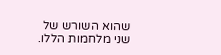שהוא השורש של שני מלחמות הללו.